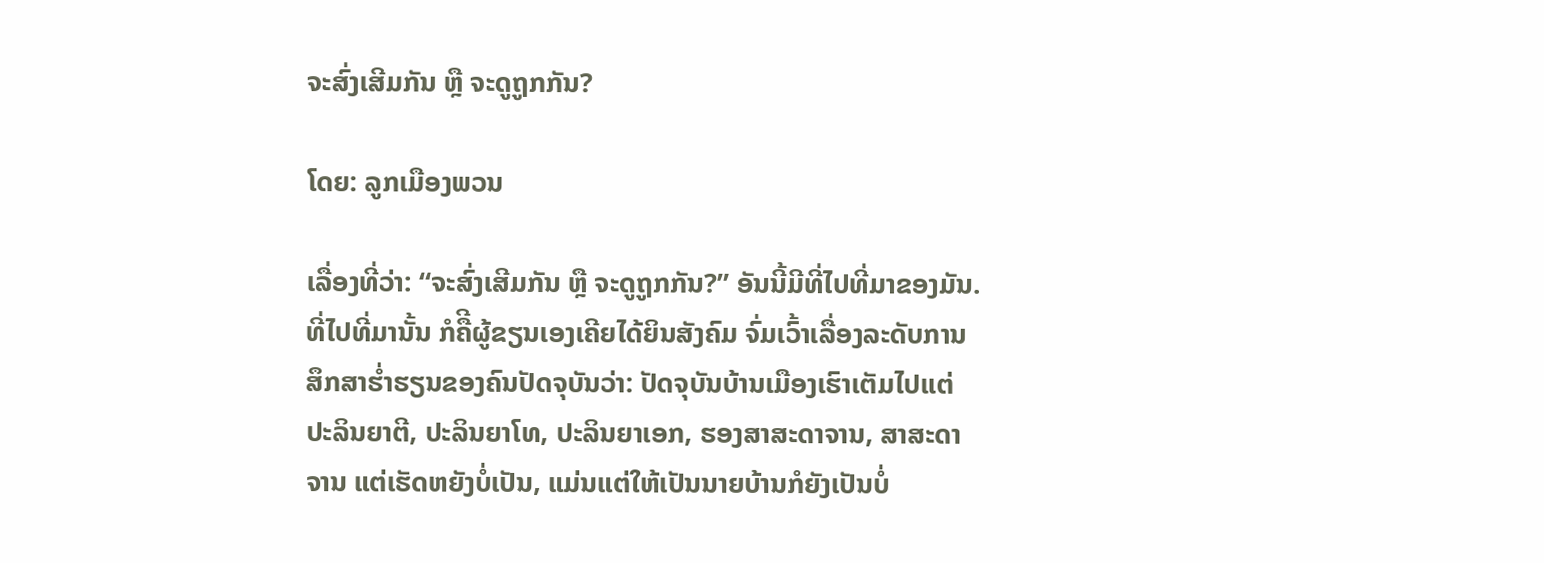ຈະສົ່ງເສີມກັນ ຫຼື ຈະດູຖູກກັນ?

ໂດຍ: ລູກເມືອງພວນ

ເລື່ອງທີ່ວ່າ: “ຈະສົ່ງເສີມກັນ ຫຼື ຈະດູຖູກກັນ?” ອັນນີ້ມີທີ່ໄປທີ່ມາຂອງມັນ. ທີ່ໄປທີ່ມານັ້ນ ກໍຄືີຜູ້ຂຽນເອງເຄີຍໄດ້ຍິນສັງຄົມ ຈົ່ມເວົ້າເລື່ອງລະດັບການສຶກສາຮໍ່າຮຽນຂອງຄົນປັດຈຸບັນວ່າ: ປັດຈຸບັນບ້ານເມືອງເຮົາເຕັມໄປແຕ່ ປະລິນຍາຕີ, ປະລິນຍາໂທ, ປະລິນຍາເອກ, ຮອງສາສະດາຈານ, ສາສະດາຈານ ແຕ່ເຮັດຫຍັງບໍ່ເປັນ, ແມ່ນແຕ່ໃຫ້ເປັນນາຍບ້ານກໍຍັງເປັນບໍ່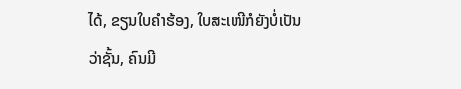ໄດ້, ຂຽນໃບຄຳຮ້ອງ, ໃບສະເໜີກໍຍັງບໍ່ເປັນວ່າຊັ້ນ, ຄົນມີ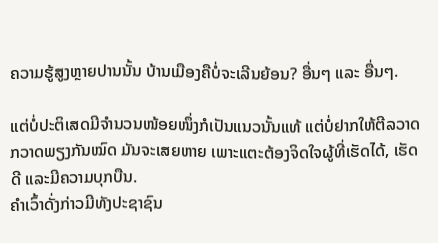ຄວາມຮູ້ສູງຫຼາຍປານນັ້ນ ບ້ານເມືອງຄືບໍ່ຈະເລີນຍ້ອນ? ອື່ນໆ ແລະ ອື່ນໆ.

ແຕ່ບໍ່ປະຕິເສດມີຈຳນວນໜ້ອຍໜຶ່ງກໍເປັນແນວນັ້ນແທ້ ແຕ່ບໍ່ຢາກໃຫ້ຕີລວາດກວາດພຽງກັນໝົດ ມັນຈະເສຍຫາຍ ເພາະແຕະຕ້ອງຈິດໃຈຜູ້ທີ່ເຮັດໄດ້, ເຮັດດີ ແລະມີຄວາມບຸກບືນ.
ຄຳເວົ້າດັ່ງກ່າວມີທັງປະຊາຊົນ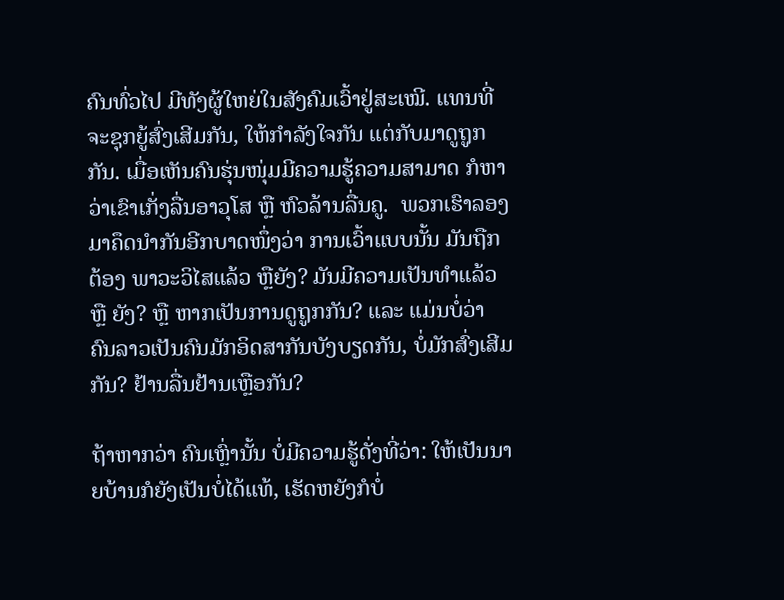ຄົນທົ່ວໄປ ມີທັງຜູ້ໃຫຍ່ໃນສັງຄົມເວົ້າຢູ່ສະເໝີ. ແທນທີ່ຈະຊຸກຍູ້ສົ່ງເສີມກັນ, ໃຫ້ກຳລັງໃຈກັນ ແຕ່ກັບມາດູຖູກກັນ. ເມື່ອເຫັນຄົນຮຸ່ນໜຸ່ມມີຄວາມຮູ້ຄວາມສາມາດ ກໍຫາວ່າເຂົາເກັ່ງລື່ນອາວຸໂສ ຫຼື ຫົວລ້ານລື່ນຄູ.  ພວກເຮົາລອງມາຄຶດນຳກັນອີກບາດໜຶ່ງວ່າ ການເວົ້າແບບນັ້ນ ມັນຖືກຕ້ອງ ພາວະວິໄສແລ້ວ ຫຼືຍັງ? ມັນມີຄວາມເປັນທຳແລ້ວ ຫຼື ຍັງ? ຫຼື ຫາກເປັນການດູຖູກກັນ? ແລະ ແມ່ນບໍ່ວ່າ ຄົນລາວເປັນຄົນມັກອິດສາກັນບັງບຽດກັນ, ບໍ່ມັກສົ່ງເສີມກັນ? ຢ້ານລື່ນຢ້ານເຫຼືອກັນ?

ຖ້າຫາກວ່າ ຄົນເຫຼົ່ານັ້ນ ບໍ່ມີຄວາມຮູ້ດັ່ງທີ່ວ່າ: ໃຫ້ເປັນນາຍບ້ານກໍຍັງເປັນບໍ່ໄດ້ແທ້, ເຮັດຫຍັງກໍບໍ່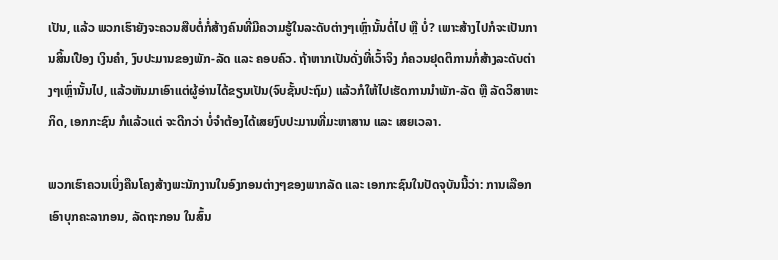ເປັນ, ແລ້ວ ພວກເຮົາຍັງຈະຄວນສືບຕໍ່ກໍ່ສ້າງຄົນທີ່ມີຄວາມຮູ້ໃນລະດັບຕ່າງໆເຫຼົ່ານັ້ນຕໍ່ໄປ ຫຼື ບໍ່? ເພາະສ້າງໄປກໍຈະເປັນການສິ້ນເປືອງ ເງິນຄຳ, ງົບປະມານຂອງພັກ-ລັດ ແລະ ຄອບຄົວ. ຖ້າຫາກເປັນດັ່ງທີ່ເວົ້າຈິງ ກໍຄວນຢຸດຕິການກໍ່ສ້າງລະດັບຕ່າງໆເຫຼົ່ານັ້ນໄປ, ແລ້ວຫັນມາເອົາແຕ່ຜູ້ອ່ານໄດ້ຂຽນເປັນ(ຈົບຊັ້ນປະຖົມ) ແລ້ວກໍໃຫ້ໄປເຮັດການນຳພັກ-ລັດ ຫຼື ລັດວິສາຫະກິດ, ເອກກະຊົນ ກໍແລ້ວແຕ່ ຈະດີກວ່າ ບໍ່ຈຳຕ້ອງໄດ້ເສຍງົບປະມານທີ່ມະຫາສານ ແລະ ເສຍເວລາ.

ພວກເຮົາຄວນເບິ່ງຄືນໂຄງສ້າງພະນັກງານໃນອົງກອນຕ່າງໆຂອງພາກລັດ ແລະ ເອກກະຊົນໃນປັດຈຸບັນນີ້ວ່າ: ການເລືອກເອົາບຸກຄະລາກອນ, ລັດຖະກອນ ໃນສົ້ນ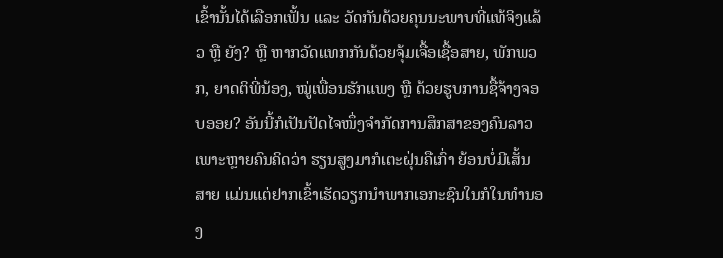ເຂົ້ານັ້ນໄດ້ເລືອກເຟັ້ນ ແລະ ວັດກັນດ້ວຍຄຸນນະພາບທີ່ແທ້ຈິງແລ້ວ ຫຼື ຍັງ? ຫຼື ຫາກວັດແທກກັນດ້ວຍຈຸ້ມເຈື້ອເຊື້ອສາຍ, ພັກພວກ, ຍາດຕິພີ່ນ້ອງ, ໝູ່ເພື່ອນຮັກແພງ ຫຼື ດ້ວຍຮູບການຊື້ຈ້າງຈອບອອຍ? ອັນນີ້ກໍເປັນປັດໄຈໜຶ່ງຈຳກັດການສຶກສາຂອງຄົນລາວ ເພາະຫຼາຍຄົນຄິດວ່າ ຮຽນສູງມາກໍເຕະຝຸ່ນຄືເກົ່າ ຍ້ອນບໍ່ມີເສັ້ນສາຍ ແມ່ນແຕ່ຢາກເຂົ້າເຮັດວຽກນຳພາກເອກະຊົນໃນກໍໃນທຳນອງ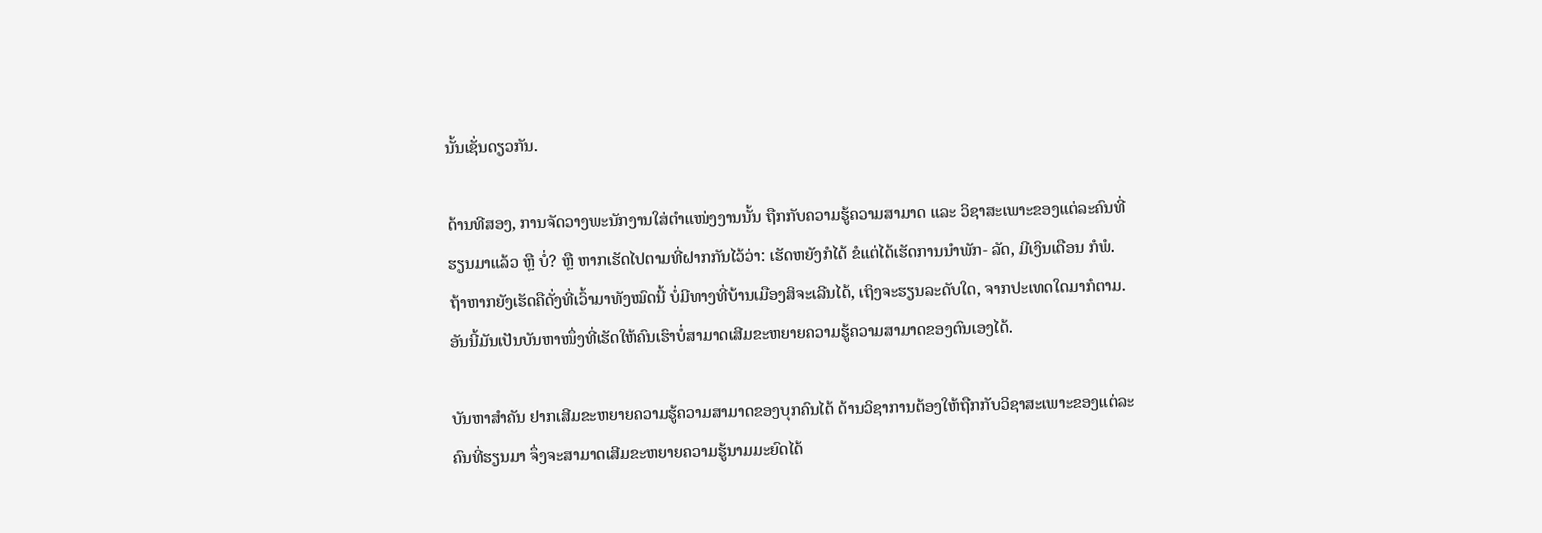ນັ້ນເຊັ່ນດຽວກັນ.

ດ້ານທີສອງ, ການຈັດວາງພະນັກງານໃສ່ຕຳແໜ່ງງານນັ້ນ ຖືກກັບຄວາມຮູ້ຄວາມສາມາດ ແລະ ວິຊາສະເພາະຂອງແຕ່ລະຄົນທີ່ຮຽນມາແລ້ວ ຫຼື ບໍ່? ຫຼື ຫາກເຮັດໄປຕາມທີ່ຝາກກັນໄວ້ວ່າ: ເຮັດຫຍັງກໍໄດ້ ຂໍແຕ່ໄດ້ເຮັດການນຳພັກ- ລັດ, ມີເງິນເດືອນ ກໍພໍ. ຖ້າຫາກຍັງເຮັດຄືດັ່ງທີ່ເວົ້າມາທັງໝົດນີ້ ບໍ່ມີທາງທີ່ບ້ານເມືອງສິຈະເລີນໄດ້, ເຖິງຈະຮຽນລະດັບໃດ, ຈາກປະເທດໃດມາກໍຕາມ. ອັນນີ້ມັນເປັນບັນຫາໜຶ່ງທີ່ເຮັດໃຫ້ຄົນເຮົາບໍ່ສາມາດເສີມຂະຫຍາຍຄວາມຮູ້ຄວາມສາມາດຂອງຕົນເອງໄດ້.

ບັນຫາສຳຄັນ ຢາກເສີມຂະຫຍາຍຄວາມຮູ້ຄວາມສາມາດຂອງບຸກຄົນໄດ້ ດ້ານວິຊາການຕ້ອງໃຫ້ຖືກກັບວິຊາສະເພາະຂອງແຕ່ລະຄົນທີ່ຮຽນມາ ຈຶ່ງຈະສາມາດເສີມຂະຫຍາຍຄວາມຮູ້ນາມມະຍົດໄດ້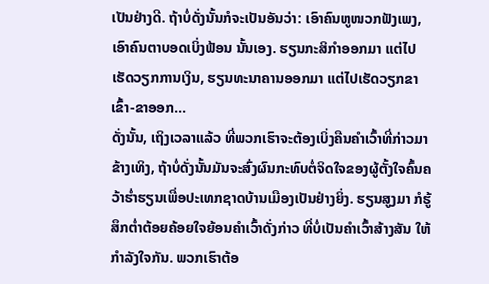ເປັນຢ່າງດີ. ຖ້າບໍ່ດັ່ງນັ້ນກໍຈະເປັນອັນວ່າ: ເອົາຄົນຫູໜວກຟັງເພງ, ເອົາຄົນຕາບອດເບິ່ງຟ້ອນ ນັ້ນເອງ. ຮຽນກະສິກຳອອກມາ ແຕ່ໄປເຮັດວຽກການເງິນ, ຮຽນທະນາຄານອອກມາ ແຕ່ໄປເຮັດວຽກຂາເຂົ້າ-ຂາອອກ…
ດັ່ງນັ້ນ, ເຖິງເວລາແລ້ວ ທີ່ພວກເຮົາຈະຕ້ອງເບິ່ງຄືນຄຳເວົ້າທີ່ກ່າວມາຂ້າງເທິງ, ຖ້າບໍ່ດັ່ງນັ້ນມັນຈະສົ່ງຜົນກະທົບຕໍ່ຈິດໃຈຂອງຜູ້ຕັ້ງໃຈຄົ້ນຄວ້າຮໍ່າຮຽນເພື່ອປະເທກຊາດບ້ານເມືອງເປັນຢ່າງຍິ່ງ. ຮຽນສູງມາ ກໍຮູ້ສຶກຕໍ່າຕ້ອຍຄ້ອຍໃຈຍ້ອນຄຳເວົ້າດັ່ງກ່າວ ທີ່ບໍ່ເປັນຄຳເວົ້າສ້າງສັນ ໃຫ້ກຳລັງໃຈກັນ. ພວກເຮົາຕ້ອ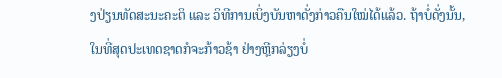ງປ່ຽນທັດສະນະຄະຕິ ແລະ ວິທີການເບິ່ງບັນຫາດັ່ງກ່າວຄືນໃໝ່ໄດ້ແລ້ວ. ຖ້າບໍ່ດັ່ງນັ້ນ, ໃນທີ່ສຸດປະເທດຊາດກໍຈະກ້າວຊ້າ ຢ່າງຫຼີກລ່ຽງບໍ່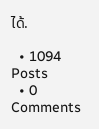ໄດ້.

  • 1094 Posts
  • 0 Comments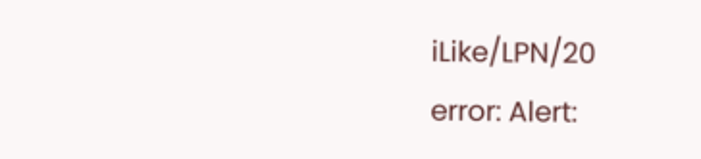iLike/LPN/20
error: Alert: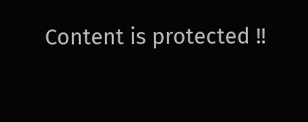Content is protected !!